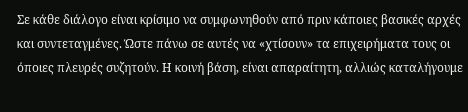Σε κάθε διάλογο είναι κρίσιμο να συμφωνηθούν από πριν κάποιες βασικές αρχές και συντεταγμένες. Ώστε πάνω σε αυτές να «χτίσουν» τα επιχειρήματα τους οι όποιες πλευρές συζητούν. Η κοινή βάση, είναι απαραίτητη, αλλιώς καταλήγουμε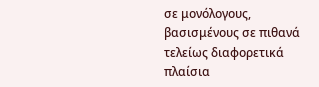σε μονόλογους, βασισμένους σε πιθανά τελείως διαφορετικά πλαίσια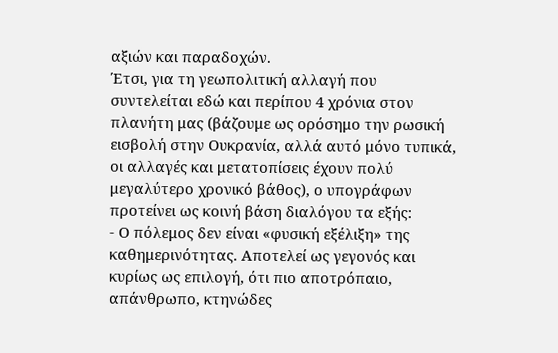αξιών και παραδοχών.
Έτσι, για τη γεωπολιτική αλλαγή που συντελείται εδώ και περίπου 4 χρόνια στον πλανήτη μας (βάζουμε ως ορόσημο την ρωσική εισβολή στην Ουκρανία, αλλά αυτό μόνο τυπικά, οι αλλαγές και μετατοπίσεις έχουν πολύ μεγαλύτερο χρονικό βάθος), ο υπογράφων προτείνει ως κοινή βάση διαλόγου τα εξής:
- Ο πόλεμος δεν είναι «φυσική εξέλιξη» της καθημερινότητας. Αποτελεί ως γεγονός και κυρίως ως επιλογή, ότι πιο αποτρόπαιο, απάνθρωπο, κτηνώδες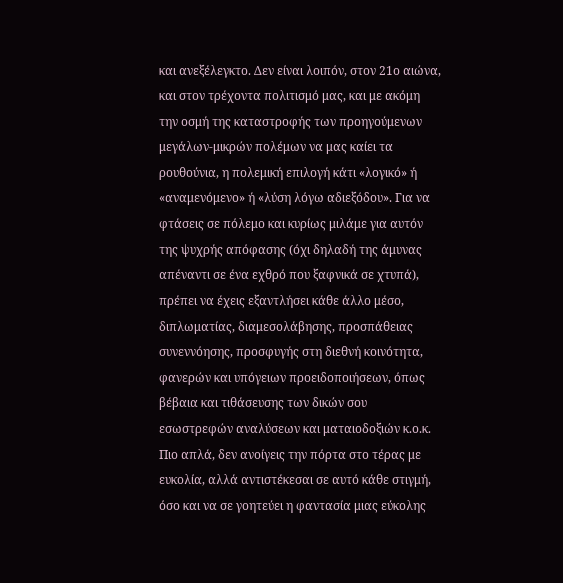και ανεξέλεγκτο. Δεν είναι λοιπόν, στον 21ο αιώνα, και στον τρέχοντα πολιτισμό μας, και με ακόμη την οσμή της καταστροφής των προηγούμενων μεγάλων-μικρών πολέμων να μας καίει τα ρουθούνια, η πολεμική επιλογή κάτι «λογικό» ή «αναμενόμενο» ή «λύση λόγω αδιεξόδου». Για να φτάσεις σε πόλεμο και κυρίως μιλάμε για αυτόν της ψυχρής απόφασης (όχι δηλαδή της άμυνας απέναντι σε ένα εχθρό που ξαφνικά σε χτυπά), πρέπει να έχεις εξαντλήσει κάθε άλλο μέσο, διπλωματίας, διαμεσολάβησης, προσπάθειας συνεννόησης, προσφυγής στη διεθνή κοινότητα, φανερών και υπόγειων προειδοποιήσεων, όπως βέβαια και τιθάσευσης των δικών σου εσωστρεφών αναλύσεων και ματαιοδοξιών κ.ο.κ. Πιο απλά, δεν ανοίγεις την πόρτα στο τέρας με ευκολία, αλλά αντιστέκεσαι σε αυτό κάθε στιγμή, όσο και να σε γοητεύει η φαντασία μιας εύκολης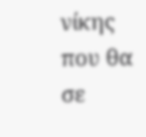νίκης που θα σε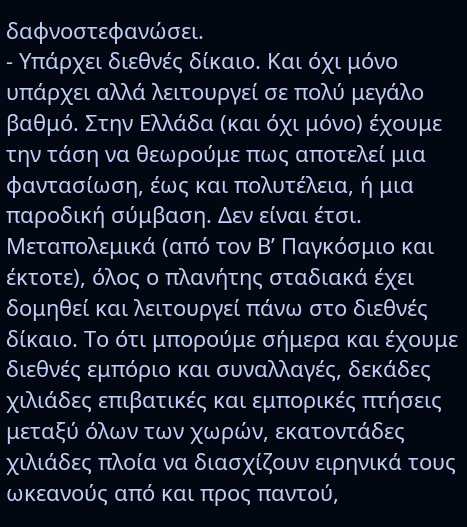δαφνοστεφανώσει.
- Υπάρχει διεθνές δίκαιο. Και όχι μόνο υπάρχει αλλά λειτουργεί σε πολύ μεγάλο βαθμό. Στην Ελλάδα (και όχι μόνο) έχουμε την τάση να θεωρούμε πως αποτελεί μια φαντασίωση, έως και πολυτέλεια, ή μια παροδική σύμβαση. Δεν είναι έτσι. Μεταπολεμικά (από τον Β’ Παγκόσμιο και έκτοτε), όλος ο πλανήτης σταδιακά έχει δομηθεί και λειτουργεί πάνω στο διεθνές δίκαιο. Το ότι μπορούμε σήμερα και έχουμε διεθνές εμπόριο και συναλλαγές, δεκάδες χιλιάδες επιβατικές και εμπορικές πτήσεις μεταξύ όλων των χωρών, εκατοντάδες χιλιάδες πλοία να διασχίζουν ειρηνικά τους ωκεανούς από και προς παντού,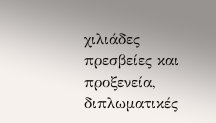χιλιάδες πρεσβείες και προξενεία, διπλωματικές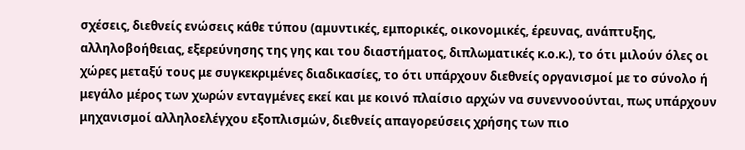σχέσεις, διεθνείς ενώσεις κάθε τύπου (αμυντικές, εμπορικές, οικονομικές, έρευνας, ανάπτυξης, αλληλοβοήθειας, εξερεύνησης της γης και του διαστήματος, διπλωματικές κ.ο.κ.), το ότι μιλούν όλες οι χώρες μεταξύ τους με συγκεκριμένες διαδικασίες, το ότι υπάρχουν διεθνείς οργανισμοί με το σύνολο ή μεγάλο μέρος των χωρών ενταγμένες εκεί και με κοινό πλαίσιο αρχών να συνεννοούνται, πως υπάρχουν μηχανισμοί αλληλοελέγχου εξοπλισμών, διεθνείς απαγορεύσεις χρήσης των πιο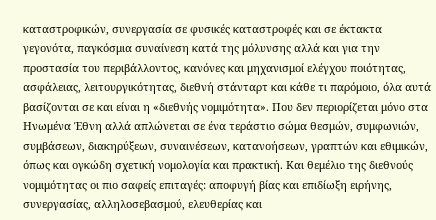καταστροφικών, συνεργασία σε φυσικές καταστροφές και σε έκτακτα γεγονότα, παγκόσμια συναίνεση κατά της μόλυνσης αλλά και για την προστασία του περιβάλλοντος, κανόνες και μηχανισμοί ελέγχου ποιότητας, ασφάλειας, λειτουργικότητας, διεθνή στάνταρτ και κάθε τι παρόμοιο, όλα αυτά βασίζονται σε και είναι η «διεθνής νομιμότητα». Που δεν περιορίζεται μόνο στα Ηνωμένα Έθνη αλλά απλώνεται σε ένα τεράστιο σώμα θεσμών, συμφωνιών, συμβάσεων, διακηρύξεων, συναινέσεων, κατανοήσεων, γραπτών και εθιμικών, όπως και ογκώδη σχετική νομολογία και πρακτική. Και θεμέλιο της διεθνούς νομιμότητας οι πιο σαφείς επιταγές: αποφυγή βίας και επιδίωξη ειρήνης, συνεργασίας, αλληλοσεβασμού, ελευθερίας και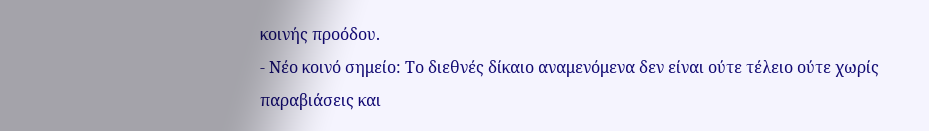κοινής προόδου.
- Νέο κοινό σημείο: Το διεθνές δίκαιο αναμενόμενα δεν είναι ούτε τέλειο ούτε χωρίς παραβιάσεις και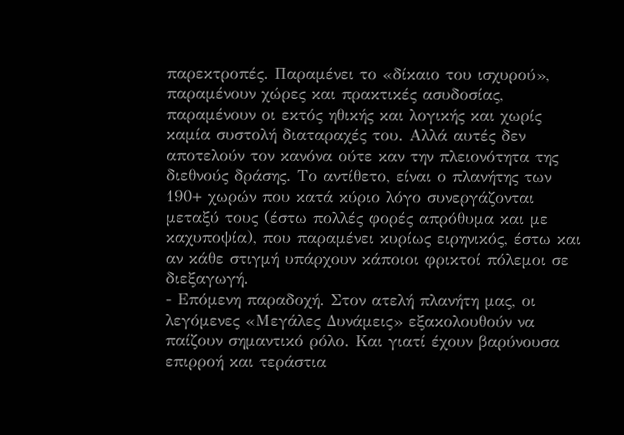παρεκτροπές. Παραμένει το «δίκαιο του ισχυρού», παραμένουν χώρες και πρακτικές ασυδοσίας, παραμένουν οι εκτός ηθικής και λογικής και χωρίς καμία συστολή διαταραχές του. Αλλά αυτές δεν αποτελούν τον κανόνα ούτε καν την πλειονότητα της διεθνούς δράσης. Το αντίθετο, είναι ο πλανήτης των 190+ χωρών που κατά κύριο λόγο συνεργάζονται μεταξύ τους (έστω πολλές φορές απρόθυμα και με καχυποψία), που παραμένει κυρίως ειρηνικός, έστω και αν κάθε στιγμή υπάρχουν κάποιοι φρικτοί πόλεμοι σε διεξαγωγή.
- Επόμενη παραδοχή. Στον ατελή πλανήτη μας, οι λεγόμενες «Μεγάλες Δυνάμεις» εξακολουθούν να παίζουν σημαντικό ρόλο. Και γιατί έχουν βαρύνουσα επιρροή και τεράστια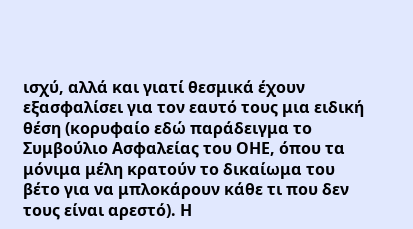ισχύ, αλλά και γιατί θεσμικά έχουν εξασφαλίσει για τον εαυτό τους μια ειδική θέση (κορυφαίο εδώ παράδειγμα το Συμβούλιο Ασφαλείας του ΟΗΕ, όπου τα μόνιμα μέλη κρατούν το δικαίωμα του βέτο για να μπλοκάρουν κάθε τι που δεν τους είναι αρεστό). Η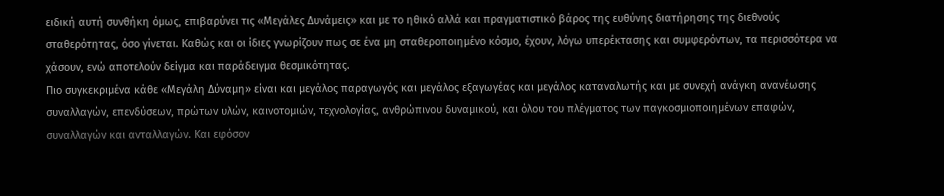ειδική αυτή συνθήκη όμως, επιβαρύνει τις «Μεγάλες Δυνάμεις» και με το ηθικό αλλά και πραγματιστικό βάρος της ευθύνης διατήρησης της διεθνούς σταθερότητας, όσο γίνεται. Καθώς και οι ίδιες γνωρίζουν πως σε ένα μη σταθεροποιημένο κόσμο, έχουν, λόγω υπερέκτασης και συμφερόντων, τα περισσότερα να χάσουν, ενώ αποτελούν δείγμα και παράδειγμα θεσμικότητας.
Πιο συγκεκριμένα κάθε «Μεγάλη Δύναμη» είναι και μεγάλος παραγωγός και μεγάλος εξαγωγέας και μεγάλος καταναλωτής και με συνεχή ανάγκη ανανέωσης συναλλαγών, επενδύσεων, πρώτων υλών, καινοτομιών, τεχνολογίας, ανθρώπινου δυναμικού, και όλου του πλέγματος των παγκοσμιοποιημένων επαφών, συναλλαγών και ανταλλαγών. Και εφόσον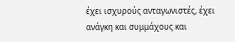έχει ισχυρούς ανταγωνιστές, έχει ανάγκη και συμμάχους και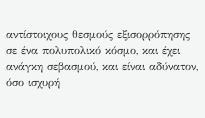αντίστοιχους θεσμούς εξισορρόπησης σε ένα πολυπολικό κόσμο, και έχει ανάγκη σεβασμού, και είναι αδύνατον, όσο ισχυρή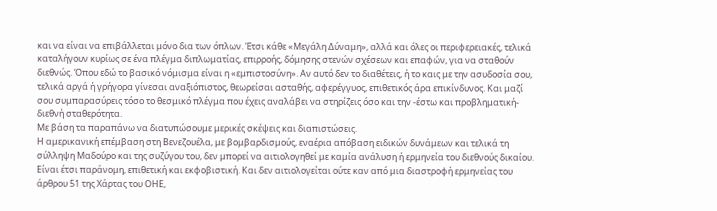και να είναι να επιβάλλεται μόνο δια των όπλων. Έτσι κάθε «Μεγάλη Δύναμη», αλλά και όλες οι περιφερειακές, τελικά καταλήγουν κυρίως σε ένα πλέγμα διπλωματίας, επιρροής, δόμησης στενών σχέσεων και επαφών, για να σταθούν διεθνώς. Όπου εδώ το βασικό νόμισμα είναι η «εμπιστοσύνη». Αν αυτό δεν το διαθέτεις, ή το καις με την ασυδοσία σου, τελικά αργά ή γρήγορα γίνεσαι αναξιόπιστος, θεωρείσαι ασταθής, αφερέγγυος, επιθετικός άρα επικίνδυνος. Και μαζί σου συμπαρασύρεις τόσο το θεσμικό πλέγμα που έχεις αναλάβει να στηρίζεις όσο και την -έστω και προβληματική- διεθνή σταθερότητα.
Με βάση τα παραπάνω να διατυπώσουμε μερικές σκέψεις και διαπιστώσεις.
Η αμερικανική επέμβαση στη Βενεζουέλα, με βομβαρδισμούς, εναέρια απόβαση ειδικών δυνάμεων και τελικά τη σύλληψη Μαδούρο και της συζύγου του, δεν μπορεί να αιτιολογηθεί με καμία ανάλυση ή ερμηνεία του διεθνούς δικαίου. Είναι έτσι παράνομη, επιθετική και εκφοβιστική. Και δεν αιτιολογείται ούτε καν από μια διαστροφή ερμηνείας του άρθρου 51 της Χάρτας του ΟΗΕ,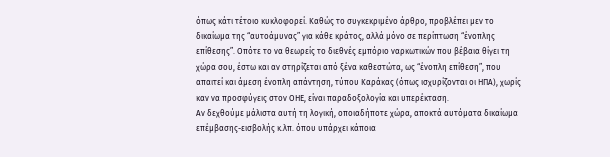όπως κάτι τέτοιο κυκλοφορεί. Καθώς το συγκεκριμένο άρθρο, προβλέπει μεν το δικαίωμα της “αυτοάμυνας” για κάθε κράτος, αλλά μόνο σε περίπτωση “ένοπλης επίθεσης”. Οπότε το να θεωρείς το διεθνές εμπόριο ναρκωτικών που βέβαια θίγει τη χώρα σου, έστω και αν στηρίζεται από ξένα καθεστώτα, ως “ένοπλη επίθεση”, που απαιτεί και άμεση ένοπλη απάντηση, τύπου Καράκας (όπως ισχυρίζονται οι ΗΠΑ), χωρίς καν να προσφύγεις στον ΟΗΕ, είναι παραδοξολογία και υπερέκταση.
Αν δεχθούμε μάλιστα αυτή τη λογική, οποιαδήποτε χώρα, αποκτά αυτόματα δικαίωμα επέμβασης-εισβολής κ.λπ. όπου υπάρχει κάποια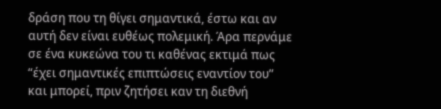δράση που τη θίγει σημαντικά, έστω και αν αυτή δεν είναι ευθέως πολεμική. Άρα περνάμε σε ένα κυκεώνα του τι καθένας εκτιμά πως “έχει σημαντικές επιπτώσεις εναντίον του” και μπορεί, πριν ζητήσει καν τη διεθνή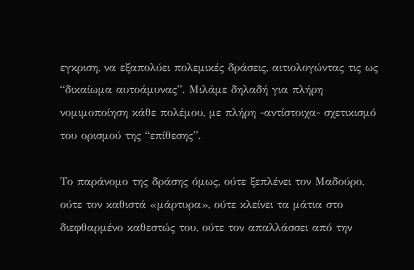εγκριση, να εξαπολύει πολεμικές δράσεις, αιτιολογώντας τις ως “δικαίωμα αυτοάμυνας”. Μιλάμε δηλαδή για πλήρη νομιμοποίηση κάθε πολέμου, με πλήρη -αντίστοιχα- σχετικισμό του ορισμού της “επίθεσης”.

Το παράνομο της δράσης όμως, ούτε ξεπλένει τον Μαδούρο, ούτε τον καθιστά «μάρτυρα», ούτε κλείνει τα μάτια στο διεφθαρμένο καθεστώς του, ούτε τον απαλλάσσει από την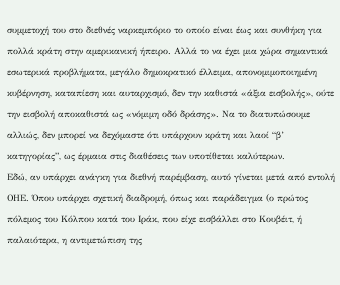συμμετοχή του στο διεθνές ναρκεμπόριο το οποίο είναι έως και συνθήκη για πολλά κράτη στην αμερικανική ήπειρο. Αλλά το να έχει μια χώρα σημαντικά εσωτερικά προβλήματα, μεγάλο δημοκρατικό έλλειμα, απονομιμοποιημένη κυβέρνηση, καταπίεση και αυταρχισμό, δεν την καθιστά «άξια εισβολής», ούτε την εισβολή αποκαθιστά ως «νόμιμη οδό δράσης». Να το διατυπώσουμε αλλιώς, δεν μπορεί να δεχόμαστε ότι υπάρχουν κράτη και λαοί “β’ κατηγορίας”, ως έρμαια στις διαθέσεις των υποτίθεται καλύτερων.
Εδώ, αν υπάρχει ανάγκη για διεθνή παρέμβαση, αυτό γίνεται μετά από εντολή ΟΗΕ. Όπου υπάρχει σχετική διαδρομή, όπως και παράδειγμα (ο πρώτος πόλεμος του Κόλπου κατά του Ιράκ, που είχε εισβάλλει στο Κουβέιτ, ή παλαιότερα, η αντιμετώπιση της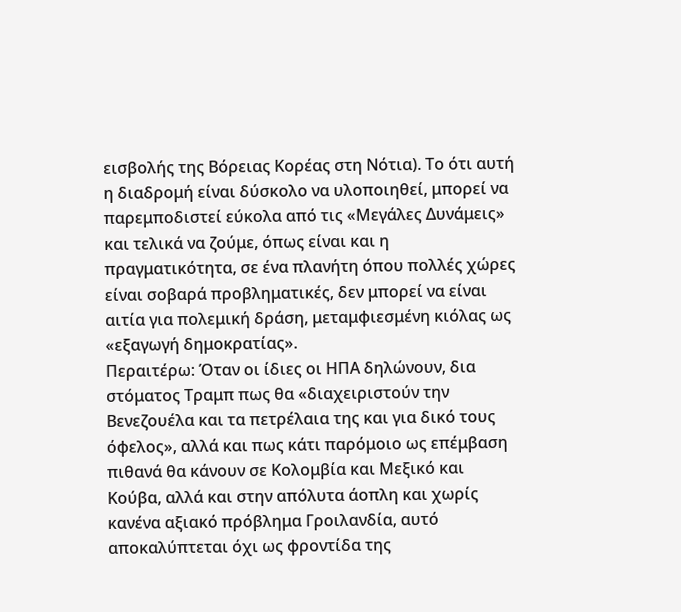εισβολής της Βόρειας Κορέας στη Νότια). Το ότι αυτή η διαδρομή είναι δύσκολο να υλοποιηθεί, μπορεί να παρεμποδιστεί εύκολα από τις «Μεγάλες Δυνάμεις» και τελικά να ζούμε, όπως είναι και η πραγματικότητα, σε ένα πλανήτη όπου πολλές χώρες είναι σοβαρά προβληματικές, δεν μπορεί να είναι αιτία για πολεμική δράση, μεταμφιεσμένη κιόλας ως «εξαγωγή δημοκρατίας».
Περαιτέρω: Όταν οι ίδιες οι ΗΠΑ δηλώνουν, δια στόματος Τραμπ πως θα «διαχειριστούν την Βενεζουέλα και τα πετρέλαια της και για δικό τους όφελος», αλλά και πως κάτι παρόμοιο ως επέμβαση πιθανά θα κάνουν σε Κολομβία και Μεξικό και Κούβα, αλλά και στην απόλυτα άοπλη και χωρίς κανένα αξιακό πρόβλημα Γροιλανδία, αυτό αποκαλύπτεται όχι ως φροντίδα της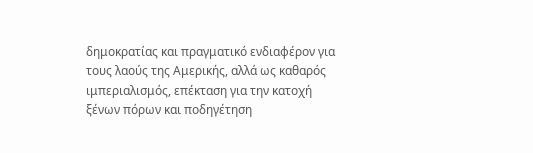δημοκρατίας και πραγματικό ενδιαφέρον για τους λαούς της Αμερικής, αλλά ως καθαρός ιμπεριαλισμός, επέκταση για την κατοχή ξένων πόρων και ποδηγέτηση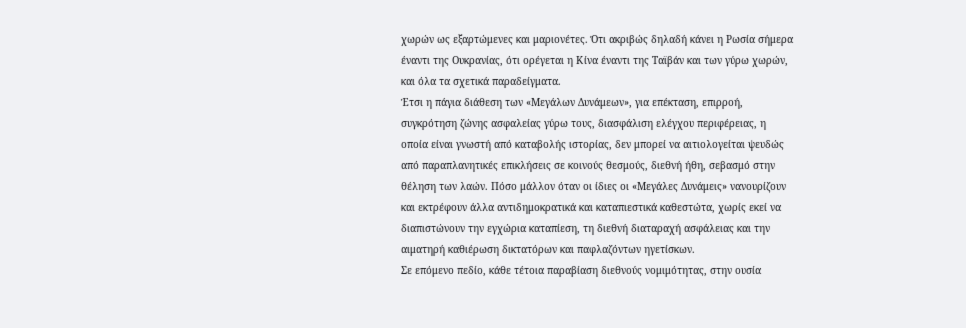χωρών ως εξαρτώμενες και μαριονέτες. Ότι ακριβώς δηλαδή κάνει η Ρωσία σήμερα έναντι της Ουκρανίας, ότι ορέγεται η Κίνα έναντι της Ταϊβάν και των γύρω χωρών, και όλα τα σχετικά παραδείγματα.
Έτσι η πάγια διάθεση των «Μεγάλων Δυνάμεων», για επέκταση, επιρροή, συγκρότηση ζώνης ασφαλείας γύρω τους, διασφάλιση ελέγχου περιφέρειας, η οποία είναι γνωστή από καταβολής ιστορίας, δεν μπορεί να αιτιολογείται ψευδώς από παραπλανητικές επικλήσεις σε κοινούς θεσμούς, διεθνή ήθη, σεβασμό στην θέληση των λαών. Πόσο μάλλον όταν οι ίδιες οι «Μεγάλες Δυνάμεις» νανουρίζουν και εκτρέφουν άλλα αντιδημοκρατικά και καταπιεστικά καθεστώτα, χωρίς εκεί να διαπιστώνουν την εγχώρια καταπίεση, τη διεθνή διαταραχή ασφάλειας και την αιματηρή καθιέρωση δικτατόρων και παφλαζόντων ηγετίσκων.
Σε επόμενο πεδίο, κάθε τέτοια παραβίαση διεθνούς νομιμότητας, στην ουσία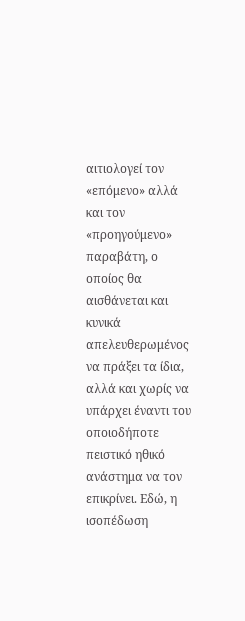αιτιολογεί τον «επόμενο» αλλά και τον «προηγούμενο» παραβάτη, ο οποίος θα αισθάνεται και κυνικά απελευθερωμένος να πράξει τα ίδια, αλλά και χωρίς να υπάρχει έναντι του οποιοδήποτε πειστικό ηθικό ανάστημα να τον επικρίνει. Εδώ, η ισοπέδωση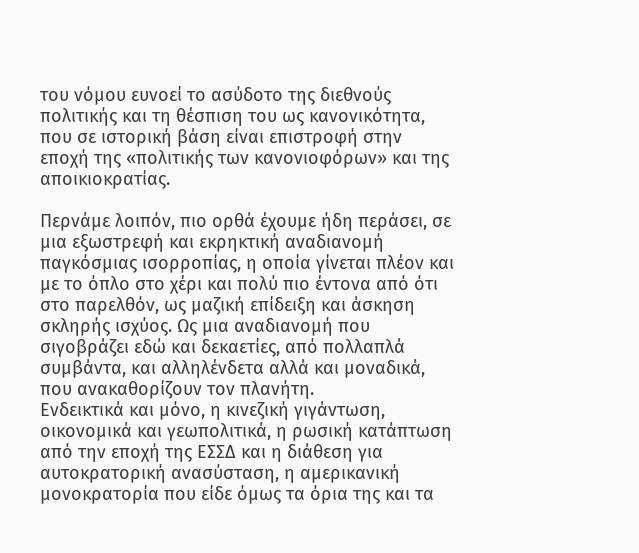του νόμου ευνοεί το ασύδοτο της διεθνούς πολιτικής και τη θέσπιση του ως κανονικότητα, που σε ιστορική βάση είναι επιστροφή στην εποχή της «πολιτικής των κανονιοφόρων» και της αποικιοκρατίας.

Περνάμε λοιπόν, πιο ορθά έχουμε ήδη περάσει, σε μια εξωστρεφή και εκρηκτική αναδιανομή παγκόσμιας ισορροπίας, η οποία γίνεται πλέον και με το όπλο στο χέρι και πολύ πιο έντονα από ότι στο παρελθόν, ως μαζική επίδειξη και άσκηση σκληρής ισχύος. Ως μια αναδιανομή που σιγοβράζει εδώ και δεκαετίες, από πολλαπλά συμβάντα, και αλληλένδετα αλλά και μοναδικά, που ανακαθορίζουν τον πλανήτη.
Ενδεικτικά και μόνο, η κινεζική γιγάντωση, οικονομικά και γεωπολιτικά, η ρωσική κατάπτωση από την εποχή της ΕΣΣΔ και η διάθεση για αυτοκρατορική ανασύσταση, η αμερικανική μονοκρατορία που είδε όμως τα όρια της και τα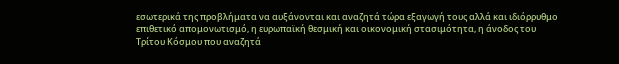εσωτερικά της προβλήματα να αυξάνονται και αναζητά τώρα εξαγωγή τους αλλά και ιδιόρρυθμο επιθετικό απομονωτισμό, η ευρωπαϊκή θεσμική και οικονομική στασιμότητα, η άνοδος του Τρίτου Κόσμου που αναζητά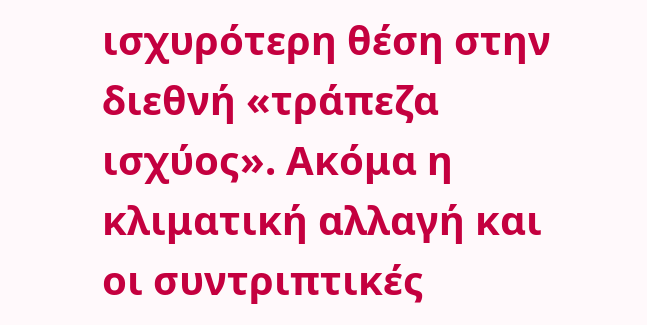ισχυρότερη θέση στην διεθνή «τράπεζα ισχύος». Ακόμα η κλιματική αλλαγή και οι συντριπτικές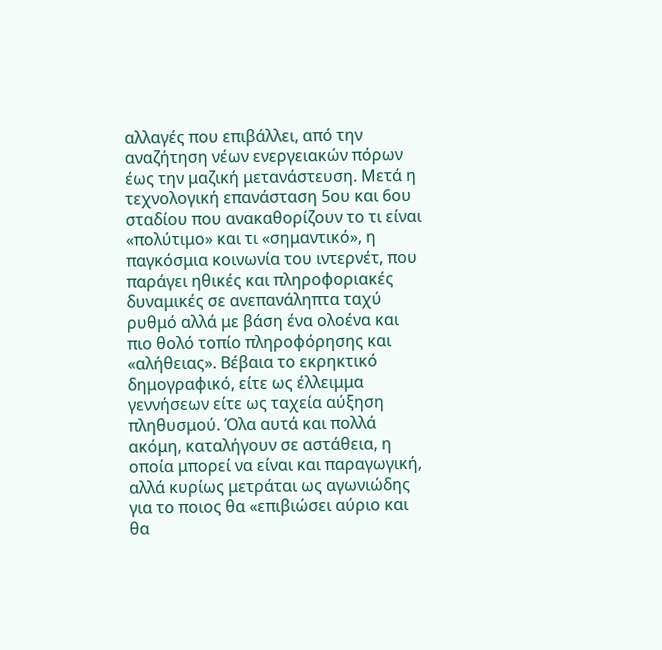αλλαγές που επιβάλλει, από την αναζήτηση νέων ενεργειακών πόρων έως την μαζική μετανάστευση. Μετά η τεχνολογική επανάσταση 5ου και 6ου σταδίου που ανακαθορίζουν το τι είναι «πολύτιμο» και τι «σημαντικό», η παγκόσμια κοινωνία του ιντερνέτ, που παράγει ηθικές και πληροφοριακές δυναμικές σε ανεπανάληπτα ταχύ ρυθμό αλλά με βάση ένα ολοένα και πιο θολό τοπίο πληροφόρησης και «αλήθειας». Βέβαια το εκρηκτικό δημογραφικό, είτε ως έλλειμμα γεννήσεων είτε ως ταχεία αύξηση πληθυσμού. Όλα αυτά και πολλά ακόμη, καταλήγουν σε αστάθεια, η οποία μπορεί να είναι και παραγωγική, αλλά κυρίως μετράται ως αγωνιώδης για το ποιος θα «επιβιώσει αύριο και θα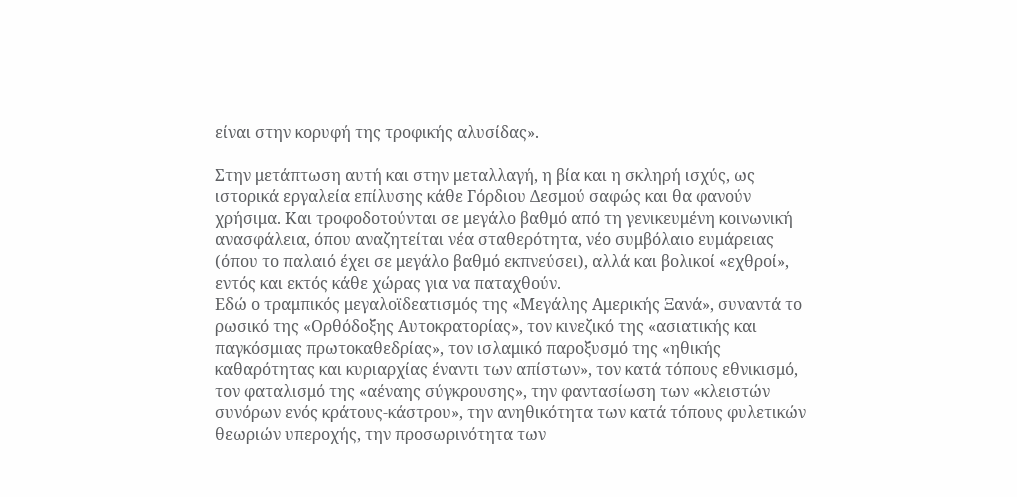είναι στην κορυφή της τροφικής αλυσίδας».

Στην μετάπτωση αυτή και στην μεταλλαγή, η βία και η σκληρή ισχύς, ως ιστορικά εργαλεία επίλυσης κάθε Γόρδιου Δεσμού σαφώς και θα φανούν χρήσιμα. Και τροφοδοτούνται σε μεγάλο βαθμό από τη γενικευμένη κοινωνική ανασφάλεια, όπου αναζητείται νέα σταθερότητα, νέο συμβόλαιο ευμάρειας (όπου το παλαιό έχει σε μεγάλο βαθμό εκπνεύσει), αλλά και βολικοί «εχθροί», εντός και εκτός κάθε χώρας για να παταχθούν.
Εδώ ο τραμπικός μεγαλοϊδεατισμός της «Μεγάλης Αμερικής Ξανά», συναντά το ρωσικό της «Ορθόδοξης Αυτοκρατορίας», τον κινεζικό της «ασιατικής και παγκόσμιας πρωτοκαθεδρίας», τον ισλαμικό παροξυσμό της «ηθικής καθαρότητας και κυριαρχίας έναντι των απίστων», τον κατά τόπους εθνικισμό, τον φαταλισμό της «αέναης σύγκρουσης», την φαντασίωση των «κλειστών συνόρων ενός κράτους-κάστρου», την ανηθικότητα των κατά τόπους φυλετικών θεωριών υπεροχής, την προσωρινότητα των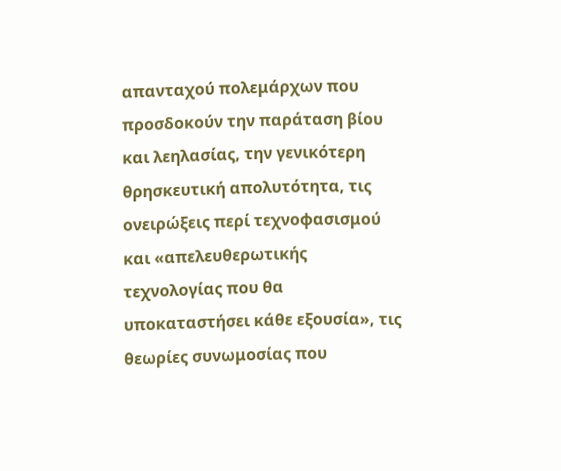απανταχού πολεμάρχων που προσδοκούν την παράταση βίου και λεηλασίας, την γενικότερη θρησκευτική απολυτότητα, τις ονειρώξεις περί τεχνοφασισμού και «απελευθερωτικής τεχνολογίας που θα υποκαταστήσει κάθε εξουσία», τις θεωρίες συνωμοσίας που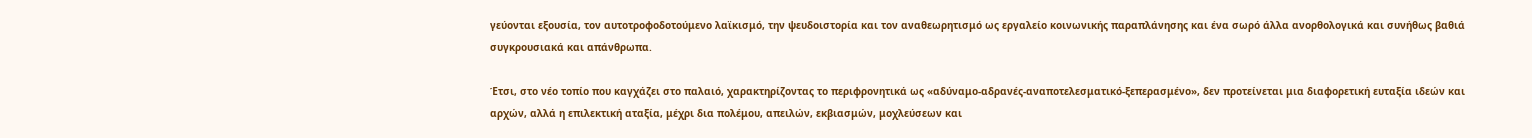γεύονται εξουσία, τον αυτοτροφοδοτούμενο λαϊκισμό, την ψευδοιστορία και τον αναθεωρητισμό ως εργαλείο κοινωνικής παραπλάνησης και ένα σωρό άλλα ανορθολογικά και συνήθως βαθιά συγκρουσιακά και απάνθρωπα.

Έτσι, στο νέο τοπίο που καγχάζει στο παλαιό, χαρακτηρίζοντας το περιφρονητικά ως «αδύναμο-αδρανές-αναποτελεσματικό-ξεπερασμένο», δεν προτείνεται μια διαφορετική ευταξία ιδεών και αρχών, αλλά η επιλεκτική αταξία, μέχρι δια πολέμου, απειλών, εκβιασμών, μοχλεύσεων και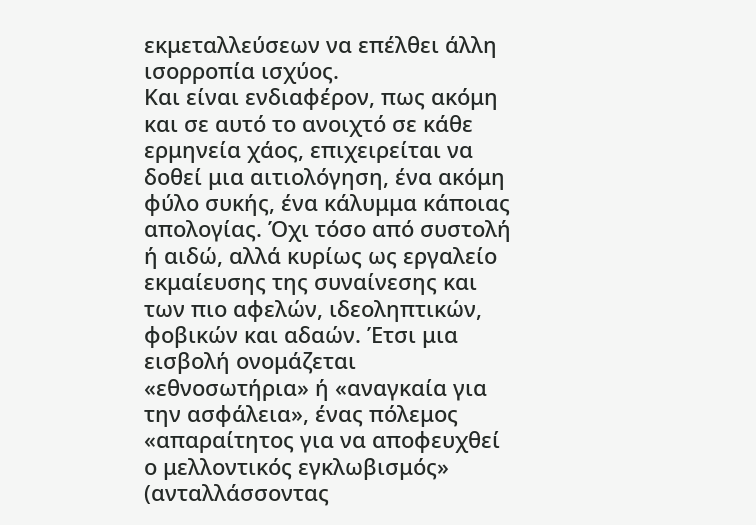εκμεταλλεύσεων να επέλθει άλλη ισορροπία ισχύος.
Και είναι ενδιαφέρον, πως ακόμη και σε αυτό το ανοιχτό σε κάθε ερμηνεία χάος, επιχειρείται να δοθεί μια αιτιολόγηση, ένα ακόμη φύλο συκής, ένα κάλυμμα κάποιας απολογίας. Όχι τόσο από συστολή ή αιδώ, αλλά κυρίως ως εργαλείο εκμαίευσης της συναίνεσης και των πιο αφελών, ιδεοληπτικών, φοβικών και αδαών. Έτσι μια εισβολή ονομάζεται «εθνοσωτήρια» ή «αναγκαία για την ασφάλεια», ένας πόλεμος «απαραίτητος για να αποφευχθεί ο μελλοντικός εγκλωβισμός» (ανταλλάσσοντας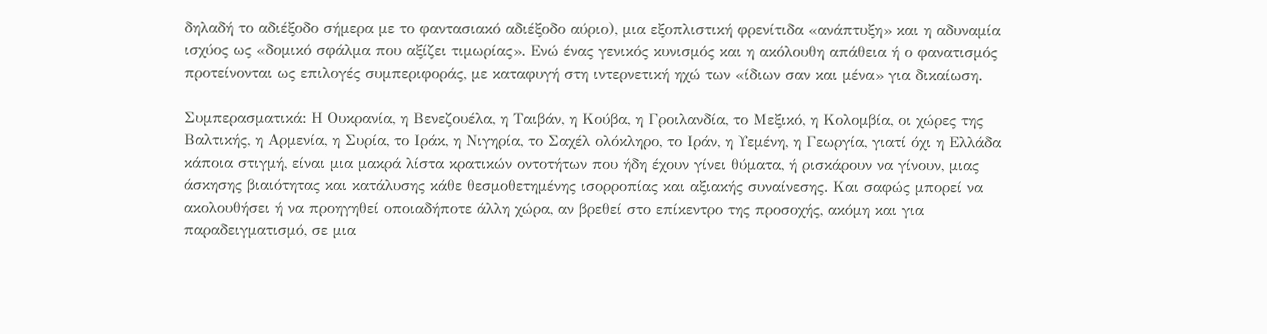δηλαδή το αδιέξοδο σήμερα με το φαντασιακό αδιέξοδο αύριο), μια εξοπλιστική φρενίτιδα «ανάπτυξη» και η αδυναμία ισχύος ως «δομικό σφάλμα που αξίζει τιμωρίας». Ενώ ένας γενικός κυνισμός και η ακόλουθη απάθεια ή ο φανατισμός προτείνονται ως επιλογές συμπεριφοράς, με καταφυγή στη ιντερνετική ηχώ των «ίδιων σαν και μένα» για δικαίωση.

Συμπερασματικά: Η Ουκρανία, η Βενεζουέλα, η Ταιβάν, η Κούβα, η Γροιλανδία, το Μεξικό, η Κολομβία, οι χώρες της Βαλτικής, η Αρμενία, η Συρία, το Ιράκ, η Νιγηρία, το Σαχέλ ολόκληρο, το Ιράν, η Υεμένη, η Γεωργία, γιατί όχι η Ελλάδα κάποια στιγμή, είναι μια μακρά λίστα κρατικών οντοτήτων που ήδη έχουν γίνει θύματα, ή ρισκάρουν να γίνουν, μιας άσκησης βιαιότητας και κατάλυσης κάθε θεσμοθετημένης ισορροπίας και αξιακής συναίνεσης. Και σαφώς μπορεί να ακολουθήσει ή να προηγηθεί οποιαδήποτε άλλη χώρα, αν βρεθεί στο επίκεντρο της προσοχής, ακόμη και για παραδειγματισμό, σε μια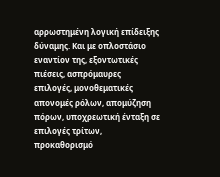αρρωστημένη λογική επίδειξης δύναμης. Και με οπλοστάσιο εναντίον της, εξοντωτικές πιέσεις, ασπρόμαυρες επιλογές, μονοθεματικές απονομές ρόλων, απομύζηση πόρων, υποχρεωτική ένταξη σε επιλογές τρίτων, προκαθορισμό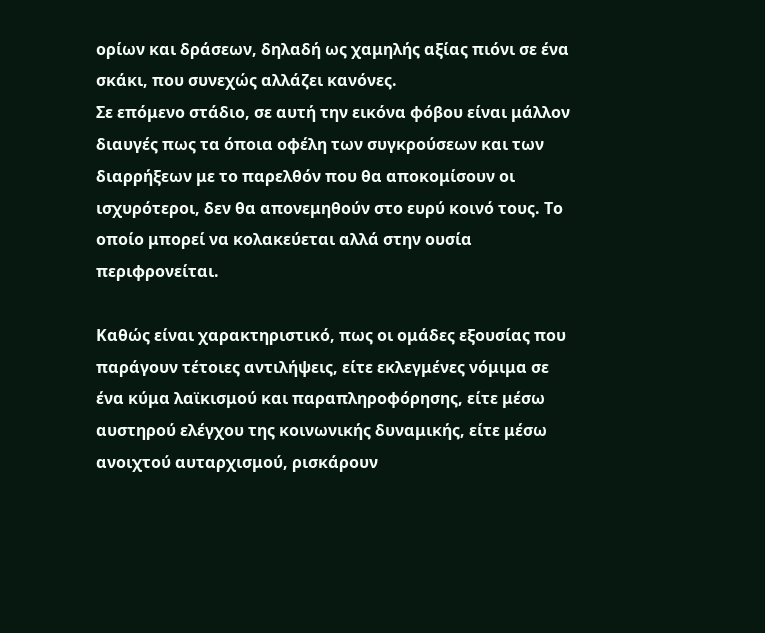ορίων και δράσεων, δηλαδή ως χαμηλής αξίας πιόνι σε ένα σκάκι, που συνεχώς αλλάζει κανόνες.
Σε επόμενο στάδιο, σε αυτή την εικόνα φόβου είναι μάλλον διαυγές πως τα όποια οφέλη των συγκρούσεων και των διαρρήξεων με το παρελθόν που θα αποκομίσουν οι ισχυρότεροι, δεν θα απονεμηθούν στο ευρύ κοινό τους. Το οποίο μπορεί να κολακεύεται αλλά στην ουσία περιφρονείται.

Καθώς είναι χαρακτηριστικό, πως οι ομάδες εξουσίας που παράγουν τέτοιες αντιλήψεις, είτε εκλεγμένες νόμιμα σε ένα κύμα λαϊκισμού και παραπληροφόρησης, είτε μέσω αυστηρού ελέγχου της κοινωνικής δυναμικής, είτε μέσω ανοιχτού αυταρχισμού, ρισκάρουν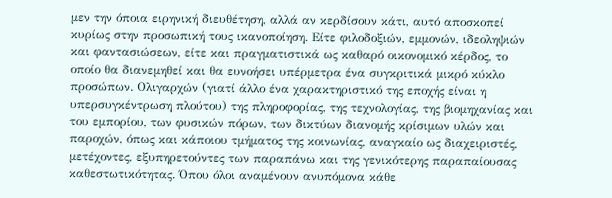μεν την όποια ειρηνική διευθέτηση, αλλά αν κερδίσουν κάτι, αυτό αποσκοπεί κυρίως στην προσωπική τους ικανοποίηση. Είτε φιλοδοξιών, εμμονών, ιδεοληψιών και φαντασιώσεων, είτε και πραγματιστικά ως καθαρό οικονομικό κέρδος, το οποίο θα διανεμηθεί και θα ευνοήσει υπέρμετρα ένα συγκριτικά μικρό κύκλο προσώπων. Ολιγαρχών (γιατί άλλο ένα χαρακτηριστικό της εποχής είναι η υπερσυγκέντρωση πλούτου) της πληροφορίας, της τεχνολογίας, της βιομηχανίας και του εμπορίου, των φυσικών πόρων, των δικτύων διανομής κρίσιμων υλών και παροχών, όπως και κάποιου τμήματος της κοινωνίας, αναγκαίο ως διαχειριστές, μετέχοντες, εξυπηρετούντες των παραπάνω και της γενικότερης παραπαίουσας καθεστωτικότητας. Όπου όλοι αναμένουν ανυπόμονα κάθε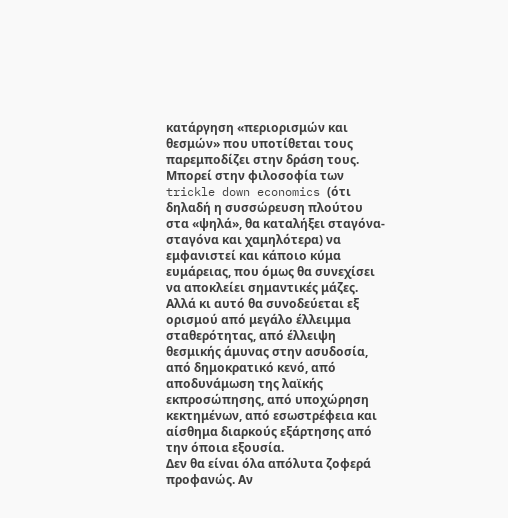κατάργηση «περιορισμών και θεσμών» που υποτίθεται τους παρεμποδίζει στην δράση τους.
Μπορεί στην φιλοσοφία των trickle down economics (ότι δηλαδή η συσσώρευση πλούτου στα «ψηλά», θα καταλήξει σταγόνα-σταγόνα και χαμηλότερα) να εμφανιστεί και κάποιο κύμα ευμάρειας, που όμως θα συνεχίσει να αποκλείει σημαντικές μάζες. Αλλά κι αυτό θα συνοδεύεται εξ ορισμού από μεγάλο έλλειμμα σταθερότητας, από έλλειψη θεσμικής άμυνας στην ασυδοσία, από δημοκρατικό κενό, από αποδυνάμωση της λαϊκής εκπροσώπησης, από υποχώρηση κεκτημένων, από εσωστρέφεια και αίσθημα διαρκούς εξάρτησης από την όποια εξουσία.
Δεν θα είναι όλα απόλυτα ζοφερά προφανώς. Αν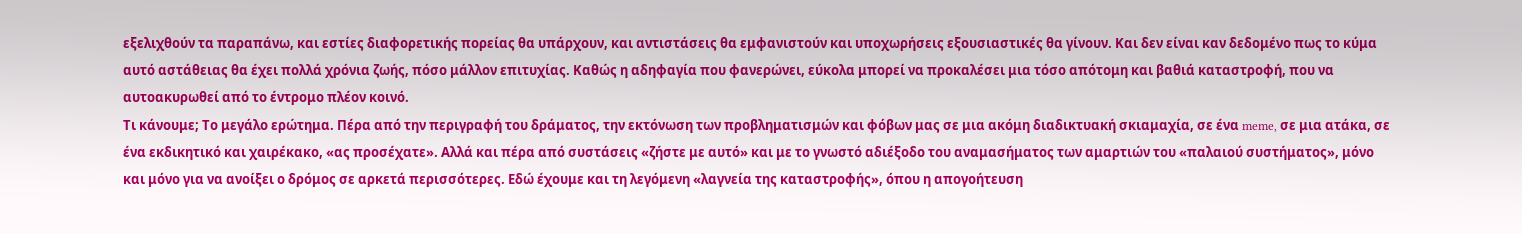εξελιχθούν τα παραπάνω, και εστίες διαφορετικής πορείας θα υπάρχουν, και αντιστάσεις θα εμφανιστούν και υποχωρήσεις εξουσιαστικές θα γίνουν. Και δεν είναι καν δεδομένο πως το κύμα αυτό αστάθειας θα έχει πολλά χρόνια ζωής, πόσο μάλλον επιτυχίας. Καθώς η αδηφαγία που φανερώνει, εύκολα μπορεί να προκαλέσει μια τόσο απότομη και βαθιά καταστροφή, που να αυτοακυρωθεί από το έντρομο πλέον κοινό.
Τι κάνουμε; Το μεγάλο ερώτημα. Πέρα από την περιγραφή του δράματος, την εκτόνωση των προβληματισμών και φόβων μας σε μια ακόμη διαδικτυακή σκιαμαχία, σε ένα meme, σε μια ατάκα, σε ένα εκδικητικό και χαιρέκακο, «ας προσέχατε». Αλλά και πέρα από συστάσεις «ζήστε με αυτό» και με το γνωστό αδιέξοδο του αναμασήματος των αμαρτιών του «παλαιού συστήματος», μόνο και μόνο για να ανοίξει ο δρόμος σε αρκετά περισσότερες. Εδώ έχουμε και τη λεγόμενη «λαγνεία της καταστροφής», όπου η απογοήτευση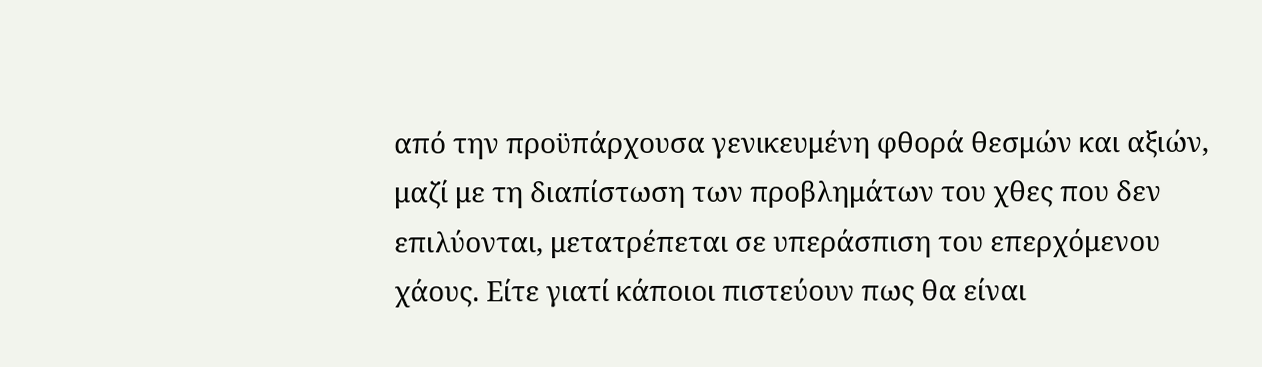από την προϋπάρχουσα γενικευμένη φθορά θεσμών και αξιών, μαζί με τη διαπίστωση των προβλημάτων του χθες που δεν επιλύονται, μετατρέπεται σε υπεράσπιση του επερχόμενου χάους. Είτε γιατί κάποιοι πιστεύουν πως θα είναι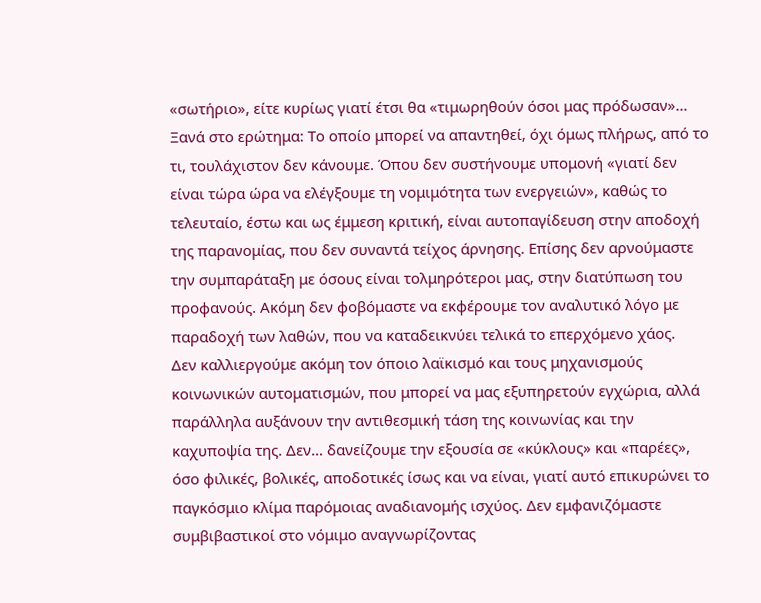«σωτήριο», είτε κυρίως γιατί έτσι θα «τιμωρηθούν όσοι μας πρόδωσαν»…
Ξανά στο ερώτημα: Το οποίο μπορεί να απαντηθεί, όχι όμως πλήρως, από το τι, τουλάχιστον δεν κάνουμε. Όπου δεν συστήνουμε υπομονή «γιατί δεν είναι τώρα ώρα να ελέγξουμε τη νομιμότητα των ενεργειών», καθώς το τελευταίο, έστω και ως έμμεση κριτική, είναι αυτοπαγίδευση στην αποδοχή της παρανομίας, που δεν συναντά τείχος άρνησης. Επίσης δεν αρνούμαστε την συμπαράταξη με όσους είναι τολμηρότεροι μας, στην διατύπωση του προφανούς. Ακόμη δεν φοβόμαστε να εκφέρουμε τον αναλυτικό λόγο με παραδοχή των λαθών, που να καταδεικνύει τελικά το επερχόμενο χάος.
Δεν καλλιεργούμε ακόμη τον όποιο λαϊκισμό και τους μηχανισμούς κοινωνικών αυτοματισμών, που μπορεί να μας εξυπηρετούν εγχώρια, αλλά παράλληλα αυξάνουν την αντιθεσμική τάση της κοινωνίας και την καχυποψία της. Δεν… δανείζουμε την εξουσία σε «κύκλους» και «παρέες», όσο φιλικές, βολικές, αποδοτικές ίσως και να είναι, γιατί αυτό επικυρώνει το παγκόσμιο κλίμα παρόμοιας αναδιανομής ισχύος. Δεν εμφανιζόμαστε συμβιβαστικοί στο νόμιμο αναγνωρίζοντας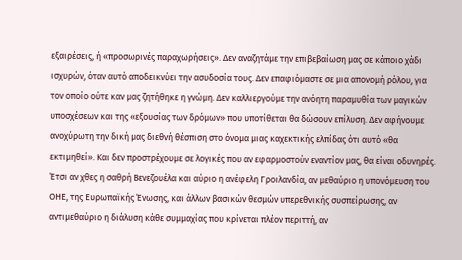εξαιρέσεις, ή «προσωρινές παραχωρήσεις». Δεν αναζητάμε την επιβεβαίωση μας σε κάποιο χάδι ισχυρών, όταν αυτό αποδεικνύει την ασυδοσία τους. Δεν επαφιόμαστε σε μια απονομή ρόλου, για τον οποίο ούτε καν μας ζητήθηκε η γνώμη. Δεν καλλιεργούμε την ανόητη παραμυθία των μαγικών υποσχέσεων και της «εξουσίας των δρόμων» που υποτίθεται θα δώσουν επίλυση. Δεν αφήνουμε ανοχύρωτη την δική μας διεθνή θέσπιση στο όνομα μιας καχεκτικής ελπίδας ότι αυτό «θα εκτιμηθεί». Και δεν προστρέχουμε σε λογικές που αν εφαρμοστούν εναντίον μας, θα είναι οδυνηρές.
Έτσι αν χθες η σαθρή Βενεζουέλα και αύριο η ανέφελη Γροιλανδία, αν μεθαύριο η υπονόμευση του ΟΗΕ, της Ευρωπαϊκής Ένωσης, και άλλων βασικών θεσμών υπερεθνικής συσπείρωσης, αν αντιμεθαύριο η διάλυση κάθε συμμαχίας που κρίνεται πλέον περιττή, αν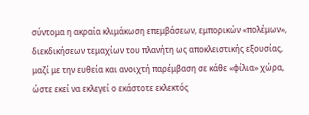σύντομα η ακραία κλιμάκωση επεμβάσεων, εμπορικών «πολέμων», διεκδικήσεων τεμαχίων του πλανήτη ως αποκλειστικής εξουσίας, μαζί με την ευθεία και ανοιχτή παρέμβαση σε κάθε «φίλια» χώρα, ώστε εκεί να εκλεγεί ο εκάστοτε εκλεκτός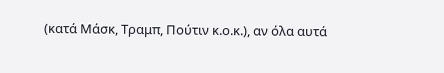(κατά Μάσκ, Τραμπ, Πούτιν κ.ο.κ.), αν όλα αυτά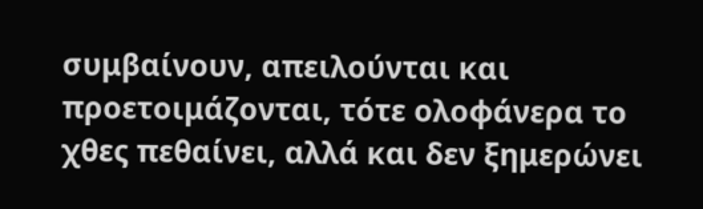συμβαίνουν, απειλούνται και προετοιμάζονται, τότε ολοφάνερα το χθες πεθαίνει, αλλά και δεν ξημερώνει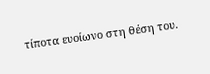τίποτα ευοίωνο στη θέση του.